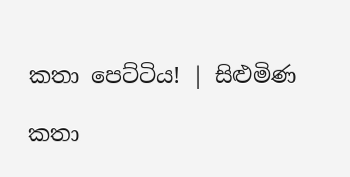කතා පෙට්ටිය! | සිළුමිණ

කතා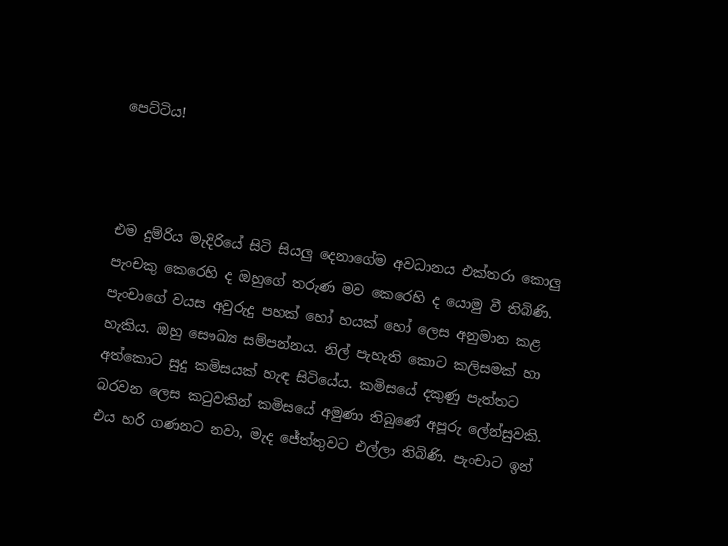පෙට්ටිය!



එම දුම්රිය මැදිරියේ සිටි සියලු දෙනාගේම අවධානය එක්තරා කොලු පැංචකු කෙරෙහි ද ඔහුගේ තරුණ මව කෙරෙහි ද යොමු වී තිබිණි. පැංචාගේ වයස අවුරුදු පහක් හෝ හයක් හෝ ලෙස අනුමාන කළ හැකිය. ඔහු සෞඛ්‍ය සම්පන්නය. නිල් පැහැති කොට කලිසමක් හා අත්කොට සුදු කමිසයක් හැඳ සිටියේය. කමිසයේ දකුණු පැත්තට බරවන ලෙස කටුවකින් කමිසයේ අමුණා තිබුණේ අපූරු ලේන්සුවකි. එය හරි ගණනට නවා, මැද ජේත්තුවට එල්ලා තිබිණි. පැංචාට ඉන්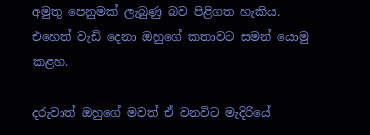අමුතු පෙනුමක් ලැබුණු බව පිළිගත හැකිය. එහෙත් වැඩි දෙනා ඔහුගේ කතාවට සමන් යොමු කළහ.

දරුවාත් ඔහුගේ මවත් ඒ වනවිට මැදිරියේ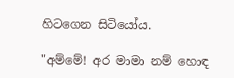හිටගෙන සිටියෝය.

"අම්මේ! අර මාමා නම් හොඳ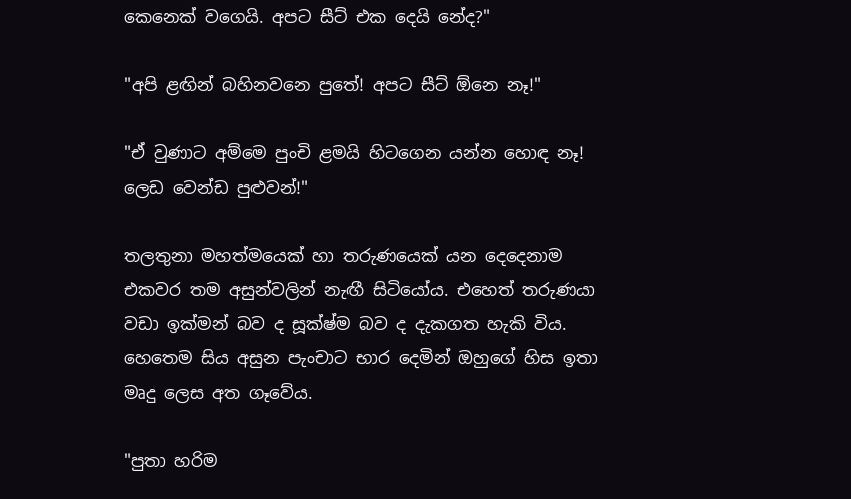කෙනෙක් වගෙයි. අපට සීට් එක දෙයි නේද?"

"අපි ළඟින් බහිනවනෙ පුතේ! අපට සීට් ඕනෙ නෑ!"

"ඒ වුණාට අම්මෙ පුංචි ළමයි හිටගෙන යන්න හොඳ නෑ! ලෙඩ වෙන්ඩ පුළුවන්!"

තලතුනා මහත්මයෙක් හා තරුණයෙක් යන දෙදෙනාම එකවර තම අසුන්වලින් නැඟී සිටියෝය. එහෙත් තරුණයා වඩා ඉක්මන් බව ද සූක්ෂ්ම බව ද දැකගත හැකි විය. හෙතෙම සිය අසුන පැංචාට භාර දෙමින් ඔහුගේ හිස ඉතා මෘදු ලෙස අත ගෑවේය.

"පුතා හරිම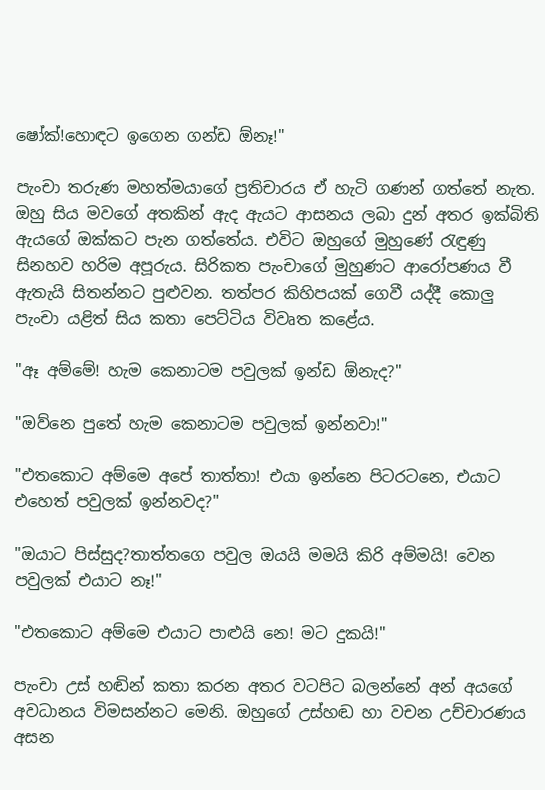ෂෝක්!හොඳට ඉගෙන ගන්ඩ ඕනෑ!"

පැංචා තරුණ මහත්මයාගේ ප්‍රතිචාරය ඒ හැටි ගණන් ගත්තේ නැත. ඔහු සිය මවගේ අතකින් ඇද ඇයට ආසනය ලබා දුන් අතර ඉක්බිති ඇයගේ ඔක්කට පැන ගත්තේය. එවිට ඔහුගේ මුහුණේ රැඳුණු සිනහව හරිම අපූරුය. සිරිකත පැංචාගේ මුහුණට ආරෝපණය වී ඇතැයි සිතන්නට පුළුවන. තත්පර කිහිපයක් ගෙවී යද්දී කොලු පැංචා යළිත් සිය කතා පෙට්ටිය විවෘත කළේය.

"ඈ අම්මේ! හැම කෙනාටම පවුලක් ඉන්ඩ ඕනැද?"

"ඔව්නෙ පුතේ හැම කෙනාටම පවුලක් ඉන්නවා!"

"එතකොට අම්මෙ අපේ තාත්තා! එයා ඉන්නෙ පිටරටනෙ, එයාට එහෙත් පවුලක් ඉන්නවද?"

"ඔයාට පිස්සුද?තාත්තගෙ පවුල ඔයයි මමයි කිරි අම්මයි! වෙන පවුලක් එයාට නෑ!"

"එතකොට අම්මෙ එයාට පාළුයි නෙ! මට දුකයි!"

පැංචා උස් හඬින් කතා කරන අතර වටපිට බලන්නේ අන් අයගේ අවධානය විමසන්නට මෙනි. ඔහුගේ උස්හඬ හා වචන උච්චාරණය අසන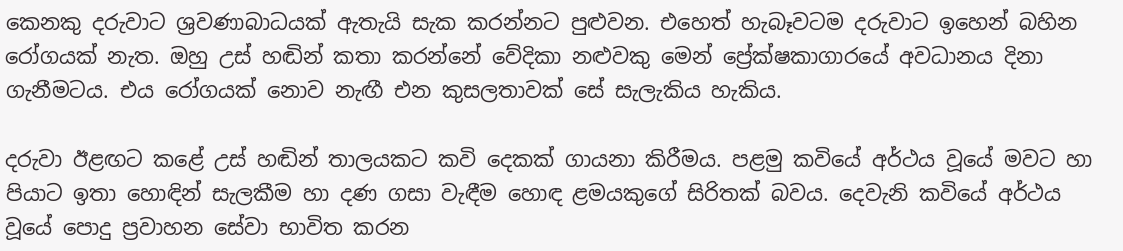කෙනකු දරුවාට ශ්‍රවණාබාධයක් ඇතැයි සැක කරන්නට පුළුවන. එහෙත් හැබෑවටම දරුවාට ඉහෙන් බහින රෝගයක් නැත. ඔහු උස් හඬින් කතා කරන්නේ වේදිකා නළුවකු මෙන් ප්‍රේක්ෂකාගාරයේ අවධානය දිනා ගැනීමටය. එය රෝගයක් නොව නැඟී එන කුසලතාවක් සේ සැලැකිය හැකිය.

දරුවා ඊළඟට කළේ උස් හඬින් තාලයකට කවි දෙකක් ගායනා කිරීමය. පළමු කවියේ අර්ථය වූයේ මවට හා පියාට ඉතා හොඳින් සැලකීම හා දණ ගසා වැඳීම හොඳ ළමයකුගේ සිරිතක් බවය. දෙවැනි කවියේ අර්ථය වූයේ පොදු ප්‍රවාහන සේවා භාවිත කරන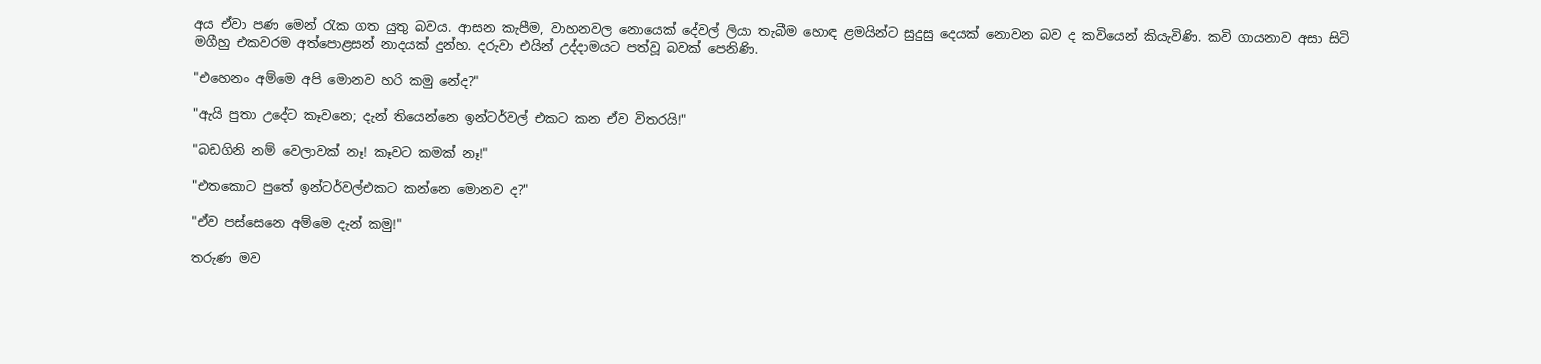අය ඒවා පණ මෙන් රැක ගත යුතු බවය. ආසන කැපීම, වාහනවල නොයෙක් දේවල් ලියා තැබීම හොඳ ළමයින්ට සුදුසු දෙයක් නොවන බව ද කවියෙන් කියැවිණි. කවි ගායනාව අසා සිටි මගීහු එකවරම අත්පොළසන් නාදයක් දුන්හ. දරුවා එයින් උද්දාමයට පත්වූ බවක් පෙනිණි.

"එහෙනං අම්මෙ අපි මොනව හරි කමු නේද?"

"ඇයි පුතා උදේට කෑවනෙ; දැන් තියෙන්නෙ ඉන්ටර්වල් එකට කන ඒව විතරයි!"

"බඩගිනි නම් වෙලාවක් නෑ! කෑවට කමක් නෑ!"

"එතකොට පුතේ ඉන්ටර්වල්එකට කන්නෙ මොනව ද?"

"ඒව පස්සෙනෙ අම්මෙ දැන් කමු!"

තරුණ මව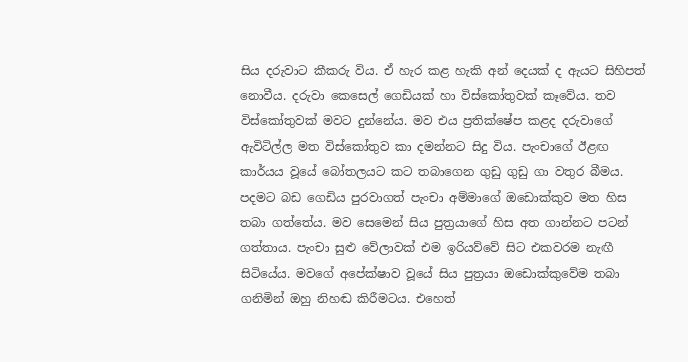සිය දරුවාට කීකරු විය. ඒ හැර කළ හැකි අන් දෙයක් ද ඇයට සිහිපත් නොවීය. දරුවා කෙසෙල් ගෙඩියක් හා විස්කෝතුවක් කෑවේය. තව විස්කෝතුවක් මවට දුන්නේය. මව එය ප්‍රතික්ෂේප කළද දරුවාගේ ඇවිටිල්ල මත විස්කෝතුව කා දමන්නට සිදු විය. පැංචාගේ ඊළඟ කාර්යය වූයේ බෝතලයට කට තබාගෙන ගුඩු ගුඩු ගා වතුර බීමය. පදමට බඩ ගෙඩිය පුරවාගත් පැංචා අම්මාගේ ඔඩොක්කුව මත හිස තබා ගත්තේය. මව සෙමෙන් සිය පුත්‍රයාගේ හිස අත ගාන්නට පටන් ගත්තාය. පැංචා සුළු වේලාවක් එම ඉරියව්වේ සිට එකවරම නැඟී සිටියේය. මවගේ අපේක්ෂාව වූයේ සිය පුත්‍රයා ඔඩොක්කුවේම තබා ගනිමින් ඔහු නිහඬ කිරීමටය. එහෙත්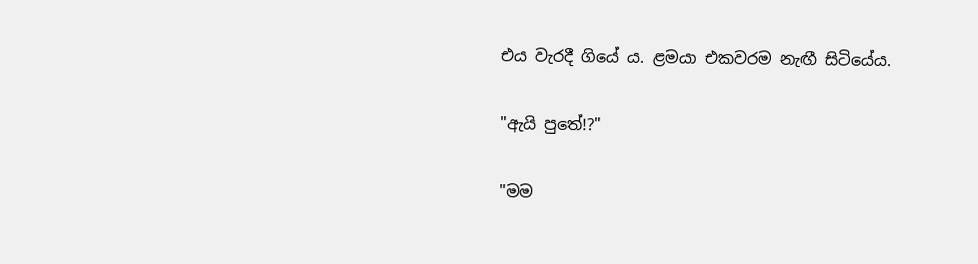එය වැරදී ගියේ ය. ළමයා එකවරම නැඟී සිටියේය.

"ඇයි පුතේ!?"

"මම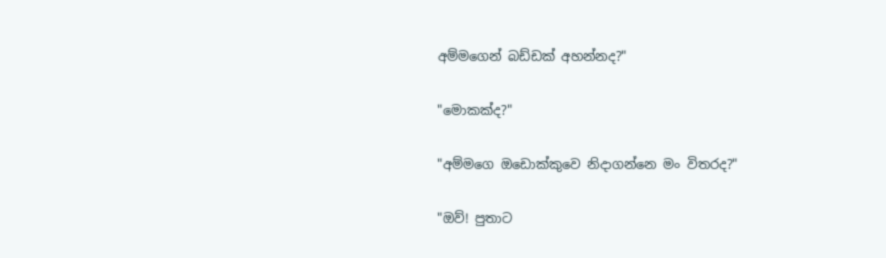අම්මගෙන් බඩ්ඩක් අහන්නද?"

"මොකක්ද?"

"අම්මගෙ ඔඩොක්කුවෙ නිදාගන්නෙ මං විතරද?"

"ඔව්! පුතාට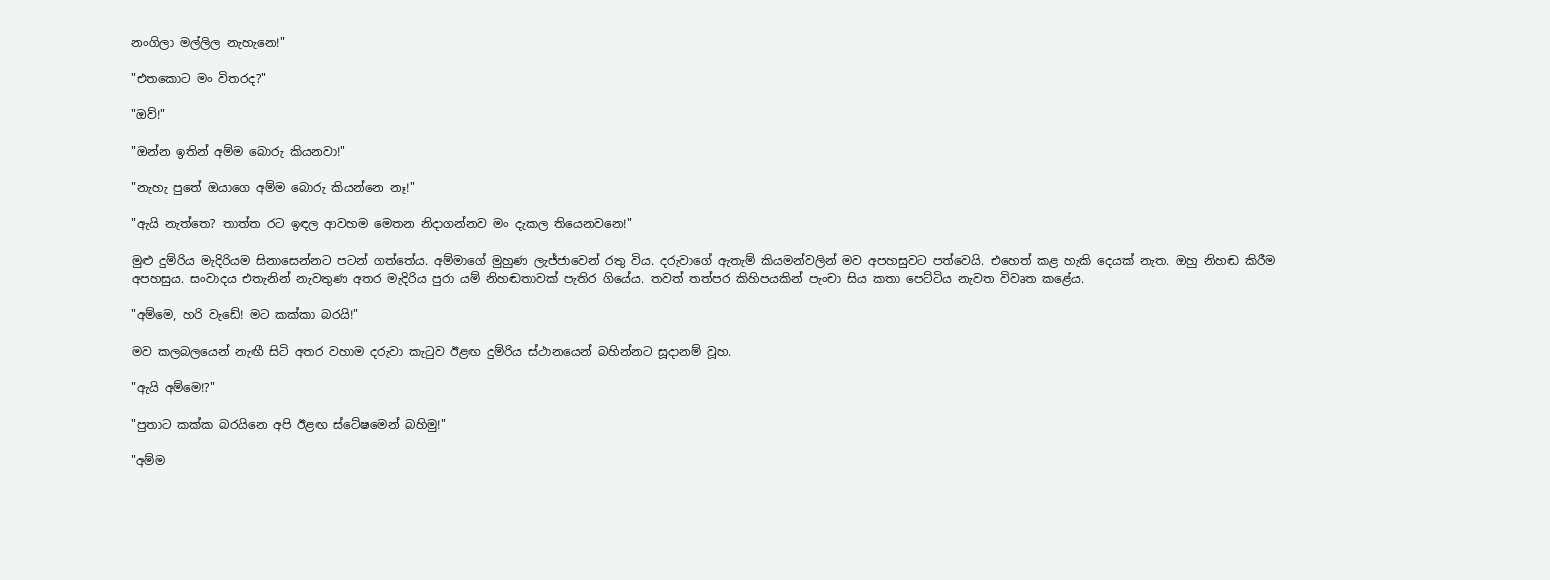නංගිලා මල්ලිල නැහැනෙ!"

"එතකොට මං විතරද?"

"ඔව්!"

"ඔන්න ඉතින් අම්ම බොරු කියනවා!"

"නැහැ පුතේ ඔයාගෙ අම්ම බොරු කියන්නෙ නෑ!"

"ඇයි නැත්තෙ? තාත්ත රට ඉඳල ආවහම මෙතන නිදාගන්නව මං දැකල තියෙනවනෙ!"

මුළු දුම්රිය මැදිරියම සිනාසෙන්නට පටන් ගත්තේය. අම්මාගේ මුහුණ ලැජ්ජාවෙන් රතු විය. දරුවාගේ ඇතැම් කියමන්වලින් මව අපහසුවට පත්වෙයි. එහෙත් කළ හැකි දෙයක් නැත. ඔහු නිහඬ කිරීම අපහසුය. සංවාදය එතැනින් නැවතුණ අතර මැදිරිය පුරා යම් නිහඬතාවක් පැතිර ගියේය. තවත් තත්පර කිහිපයකින් පැංචා සිය කතා පෙට්ටිය නැවත විවෘත කළේය.

"අම්මෙ, හරි වැඩේ! මට කක්කා බරයි!"

මව කලබලයෙන් නැඟී සිටි අතර වහාම දරුවා කැටුව ඊළඟ දුම්රිය ස්ථානයෙන් බහින්නට සූදානම් වූහ.

"ඇයි අම්මෙ!?"

"පුතාට කක්ක බරයිනෙ අපි ඊළඟ ස්ටේෂමෙන් බහිමු!"

"අම්ම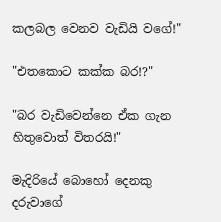කලබල වෙනව වැඩියි වගේ!"

"එතකොට කක්ක බර!?"

"බර වැඩිවෙන්නෙ ඒක ගැන හිතුවොත් විතරයි!"

මැදිරියේ බොහෝ දෙනකු දරුවාගේ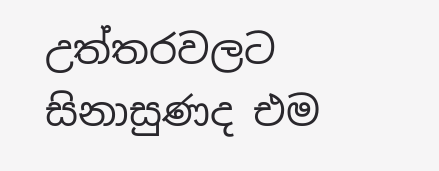උත්තරවලට සිනාසුණද එම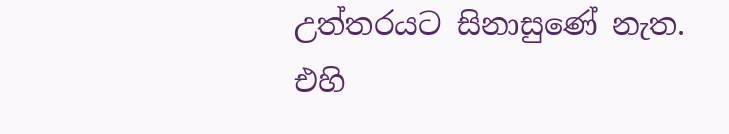උත්තරයට සිනාසුණේ නැත. එහි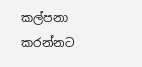කල්පනා කරන්නට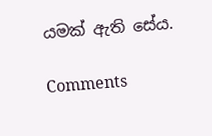යමක් ඇති සේය.

Comments